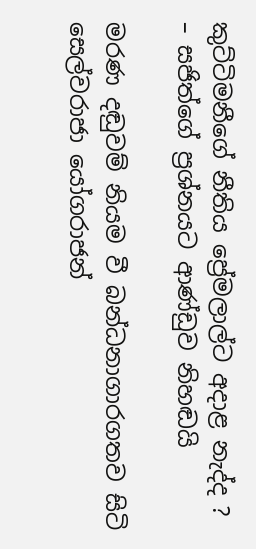කුට්ටිමනීගේ නීතිය ප්‍රේමලාල්ට අදාළ නැද්ද ? – සජිත්ගේ ප්‍රශ්නයට ආණ්ඩුව නිහඬයි

මරණ දඬුවම් නියම වී බන්ධනාගාරගතව සිටි සෙල්වරාජා යෝගරාජන්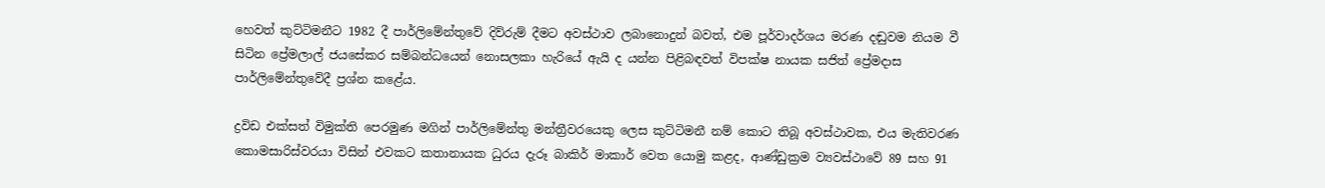හෙවත් කුට්ටිමනීට 1982 දී පාර්ලිමේන්තුවේ දිව්රුම් දීමට අවස්ථාව ලබානොදුන් බවත්, එම පූර්වාදර්ශය මරණ දඬුවම නියම වී සිටින ප්‍රේමලාල් ජයසේකර සම්බන්ධයෙන් නොසලකා හැරියේ ඇයි ද යන්න පිළිබඳවත් විපක්ෂ නායක සජිත් ප්‍රේමදාස පාර්ලිමේන්තුවේදී ප්‍රශ්න කළේය.

ද්‍රවිඩ එක්සත් විමුක්ති පෙරමුණ මගින් පාර්ලිමේන්තු මන්ත්‍රීවරයෙකු ලෙස කුට්ටිමනී නම් කොට තිබූ අවස්ථාවක, එය මැතිවරණ කොමසාරිස්වරයා විසින් එවකට කතානායක ධුරය දැරූ බාකිර් මාකාර් වෙත යොමු කළද, ආණ්ඩුක්‍රම ව්‍යවස්ථාවේ 89 සහ 91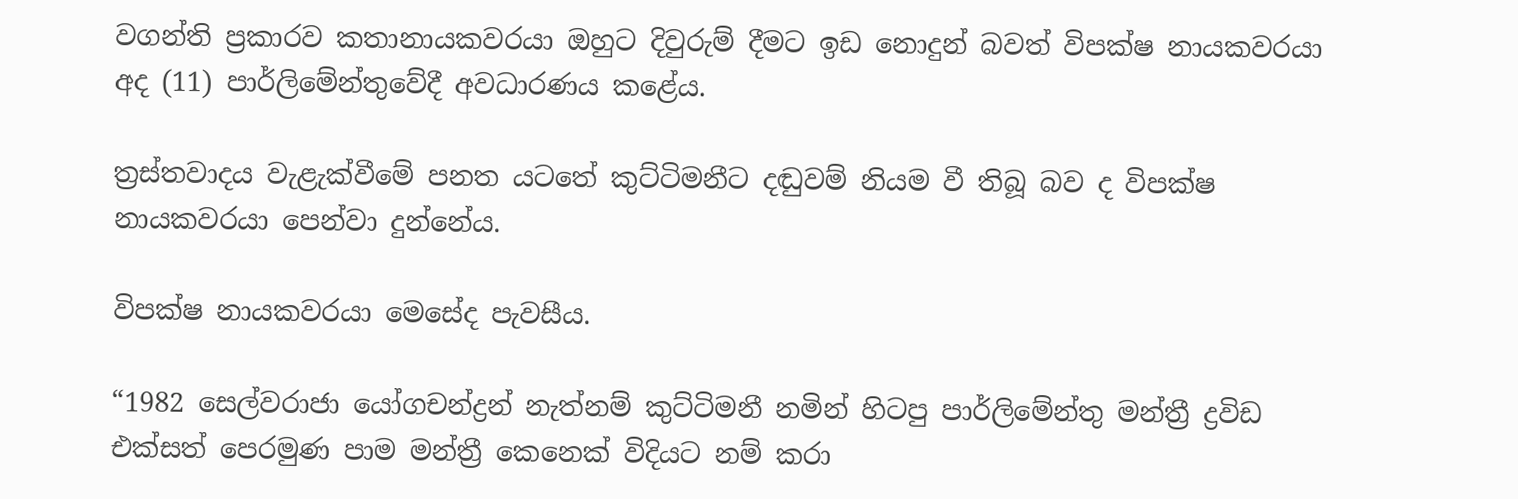වගන්ති ප්‍රකාරව කතානායකවරයා ඔහුට දිවුරුම් දීමට ඉඩ නොදුන් බවත් විපක්ෂ නායකවරයා අද (11) පාර්ලිමේන්තුවේදී අවධාරණය කළේය.

ත්‍රස්තවාදය වැළැක්වීමේ පනත යටතේ කුට්ටිමනීට දඬුවම් නියම වී තිබූ බව ද විපක්ෂ නායකවරයා පෙන්වා දුන්නේය.

විපක්ෂ නායකවරයා මෙසේද පැවසීය.

“1982 සෙල්වරාජා යෝගචන්ද්‍රන් නැත්නම් කුට්ටිමනී නමින් හිටපු පාර්ලිමේන්තු මන්ත්‍රී ද්‍රවිඩ එක්සත් පෙරමුණ පාම මන්ත්‍රී කෙනෙක් විදියට නම් කරා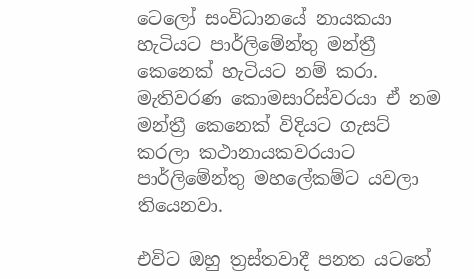ටෙලෝ සංවිධානයේ නායකයා හැටියට පාර්ලිමේන්තු මන්ත්‍රී කෙනෙක් හැටියට නම් කරා. මැතිවරණ කොමසාරිස්වරයා ඒ නම මන්ත්‍රී කෙනෙක් විදියට ගැසට් කරලා කථානායකවරයාට පාර්ලිමේන්තු මහලේකම්ට යවලා තියෙනවා.

එවිට ඔහු ත්‍රස්තවාදී පනත යටතේ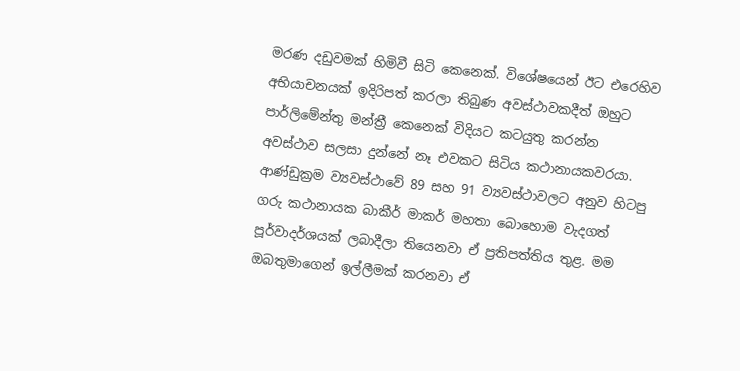මරණ දඩුවමක් හිමිවී සිටි කෙනෙක්. විශේෂයෙන් ඊට එරෙහිව අභියාචනයක් ඉදිරිපත් කරලා තිබුණ අවස්ථාවකදීත් ඔහුට පාර්ලිමේන්තු මන්ත්‍රී කෙනෙක් විදියට කටයුතු කරන්න අවස්ථාව සලසා දුන්නේ නෑ එවකට සිටිය කථානායකවරයා. ආණ්ඩුක්‍රම ව්‍යවස්ථාවේ 89 සහ 91 ව්‍යවස්ථාවලට අනුව හිටපු ගරු කථානායක බාකීර් මාකර් මහතා බොහොම වැදගත් පූර්වාදර්ශයක් ලබාදීලා තියෙනවා ඒ ප්‍රතිපත්තිය තුළ. මම ඔබතුමාගෙන් ඉල්ලීමක් කරනවා ඒ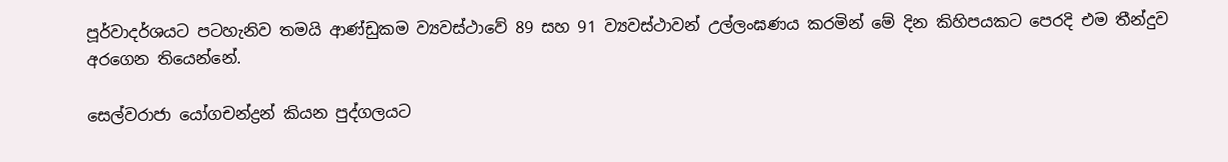පූර්වාදර්ශයට පටහැනිව තමයි ආණ්ඩුකම ව්‍යවස්ථාවේ 89 සහ 91 ව්‍යවස්ථාවන් උල්ලංඝණය කරමින් මේ දින කිහිපයකට පෙරදි එම තීන්දුව අරගෙන තියෙන්නේ.

සෙල්වරාජා යෝගචන්ද්‍රන් කියන පුද්ගලයට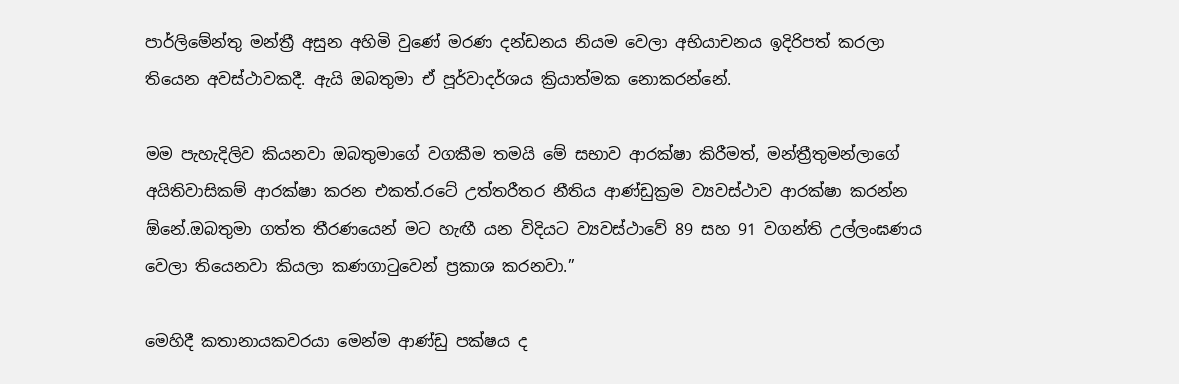පාර්ලිමේන්තු මන්ත්‍රී අසුන අහිමි වුණේ මරණ දන්ඩනය නියම වෙලා අභියාචනය ඉදිරිපත් කරලා තියෙන අවස්ථාවකදී. ඇයි ඔබතුමා ඒ පූර්වාදර්ශය ක්‍රියාත්මක නොකරන්නේ.

මම පැහැදිලිව කියනවා ඔබතුමාගේ වගකීම තමයි මේ සභාව ආරක්ෂා කිරීමත්, මන්ත්‍රීතුමන්ලාගේ අයිතිවාසිකම් ආරක්ෂා කරන එකත්.රටේ උත්තරීතර නීතිය ආණ්‍ඩුක්‍රම ව්‍යවස්ථාව ආරක්ෂා කරන්න ඕනේ.ඔබතුමා ගත්ත තීරණයෙන් මට හැඟී යන විදියට ව්‍යවස්ථාවේ 89 සහ 91 වගන්ති උල්ලංඝණය වෙලා තියෙනවා කියලා කණගාටුවෙන් ප්‍රකාශ කරනවා.”

මෙහිදී කතානායකවරයා මෙන්ම ආණ්ඩු පක්ෂය ද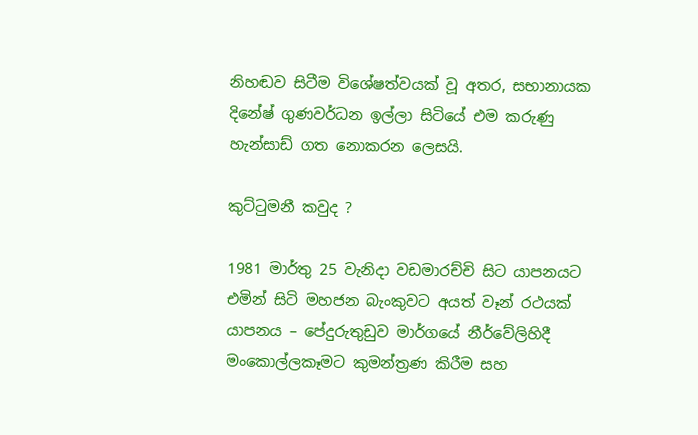නිහඬව සිටීම විශේෂත්වයක් වූ අතර, සභානායක දිනේෂ් ගුණවර්ධන ඉල්ලා සිටියේ එම කරුණු හැන්සාඩ් ගත නොකරන ලෙසයි.

කුට්ටුමනී කවුද ?

1981 මාර්තු 25 වැනිදා වඩමාරච්චි සිට යාපනයට එමින් සිටි මහජන බැංකුවට අයත් වෑන් රථයක් යාපනය – පේදුරුතුඩුව මාර්ගයේ නීර්වේලිහිදී මංකොල්ලකෑමට කුමන්ත්‍රණ කිරීම සහ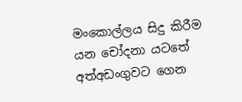මංකොල්ලය සිදු කිරීම යන චෝදනා යටතේ අත්අඩංගුවට ගෙන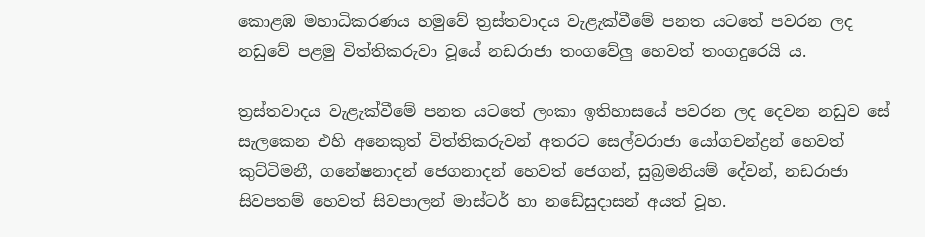කොළඹ මහාධිකරණය හමුවේ ත්‍රස්තවාදය වැළැක්වීමේ පනත යටතේ පවරන ලද නඩුවේ පළමු විත්තිකරුවා වූයේ නඩරාජා තං‍ගවේලු හෙවත් තංගදුරෙයි ය.

ත්‍රස්තවාදය වැළැක්වීමේ පනත යටතේ ලංකා ඉතිහාසයේ පවරන ලද දෙවන නඩුව සේ සැලකෙන එහි අනෙකුත් විත්තිකරුවන් අතරට සෙල්වරාජා යෝගචන්ද්‍රන් හෙවත් කුට්ටිමනී, ගනේෂනාදන් ජෙගනාදන් හෙවත් ජෙගන්, සුබ්‍රමනියම් දේවන්, නඩරාජා සිවපතම් හෙවත් සිවපාලන් මාස්ටර් හා නඩේසුදාසන් අයත් වූහ.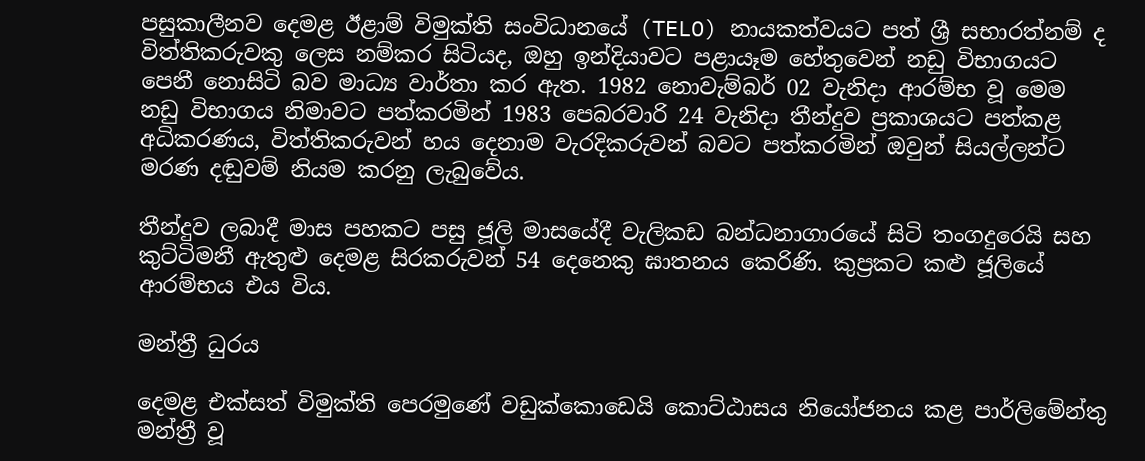පසුකාලීනව දෙමළ ඊළාම් විමුක්ති සංවිධානයේ (TELO) නායකත්වයට පත් ශ්‍රී සභාරත්නම් ද විත්තිකරුවකු ලෙස නම්කර සිටියද, ඔහු ඉන්දියාවට පළායෑම හේතුවෙන් නඩු විභාගයට පෙනී නොසිටි බව මාධ්‍ය වාර්තා කර ඇත. 1982 නොවැම්බර් 02 වැනිදා ආරම්භ වූ මෙම නඩු විභාගය නිමාවට පත්කරමින් 1983 පෙබරවාරි 24 වැනිදා තීන්දුව ප්‍රකාශයට පත්කළ අධිකරණය, විත්තිකරුවන් හය දෙනාම වැරදිකරුවන් බවට පත්කරමින් ඔවුන් සියල්ලන්ට මරණ දඬුවම් නියම කරනු ලැබුවේය.

තීන්දුව ලබාදී මාස පහකට පසු ජූලි මාසයේදී වැලිකඩ බන්ධනාගාරයේ සිටි තංගදුරෙයි සහ කුට්ටිමනී ඇතුළු දෙමළ සිරකරුවන් 54 දෙනෙකු ඝාතනය කෙරිණි. කුප්‍රකට කළු ජූලියේ ආරම්භය එය විය.

මන්ත්‍රී ධුරය

දෙමළ එක්සත් විමුක්ති පෙරමුණේ වඩුක්කොඩෙයි කොට්ඨාසය නියෝජනය කළ පාර්ලිමේන්තු මන්ත්‍රී වූ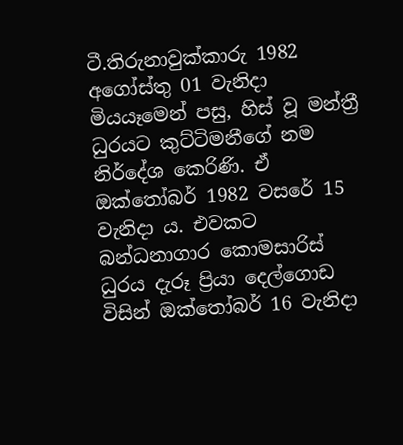ටී.තිරුනාවුක්කාරු 1982 අගෝස්තු 01 වැනිදා මියයෑමෙන් පසු, හිස් වූ මන්ත්‍රී ධුරයට කුට්ටිමනීගේ නම නිර්දේශ කෙරිණි. ඒ ඔක්තෝබර් 1982 වසරේ 15 වැනිදා ය. එවකට බන්ධනාගාර කොමසාරිස් ධුරය දැරූ ප්‍රියා දෙල්ගොඩ විසින් ඔක්තෝබර් 16 වැනිදා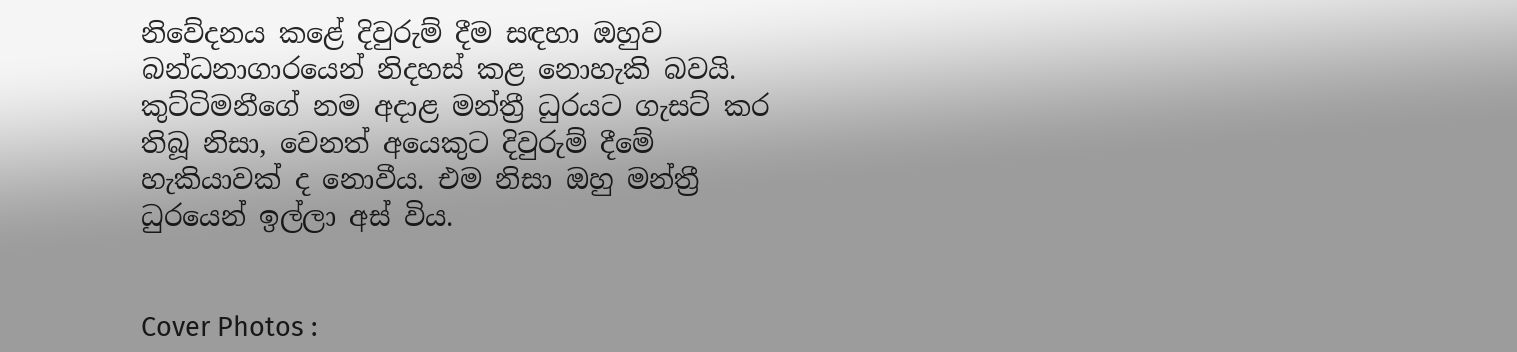නිවේදනය කළේ දිවුරුම් දීම සඳහා ඔහුව බන්ධනාගාරයෙන් නිදහස් කළ නොහැකි බවයි. කුට්ටිමනීගේ නම අදාළ මන්ත්‍රී ධුරයට ගැසට් කර තිබූ නිසා, වෙනත් අයෙකුට දිවුරුම් දීමේ හැකියාවක් ද නොවීය. එම නිසා ඔහු මන්ත්‍රී ධුරයෙන් ඉල්ලා අස් විය.


Cover Photos :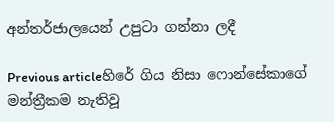අන්තර්ජාලයෙන් උපුටා ගන්නා ලදී

Previous articleහිරේ ගිය නිසා ෆොන්සේකාගේ මන්ත්‍රීකම නැතිවූ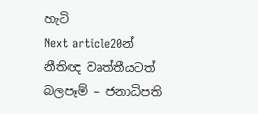හැටි
Next article20න් නීතිඥ වෘත්තීයටත් බලපෑම් – ජනාධිපති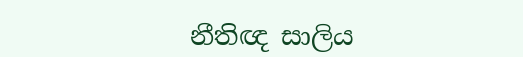නීතිඥ සාලිය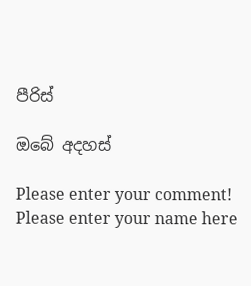පීරිස්

ඔබේ අදහස්

Please enter your comment!
Please enter your name here